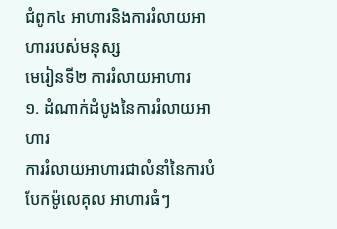ជំពូក៤ អាហារនិងការរំលាយអាហាររបស់មនុស្ស
មេរៀនទី២ ការរំលាយអាហារ
១. ដំណាក់ដំបូងនៃការរំលាយអាហារ
ការរំលាយអាហារជាលំនាំនៃការបំបែកម៉ូលេគុល អាហារធំៗ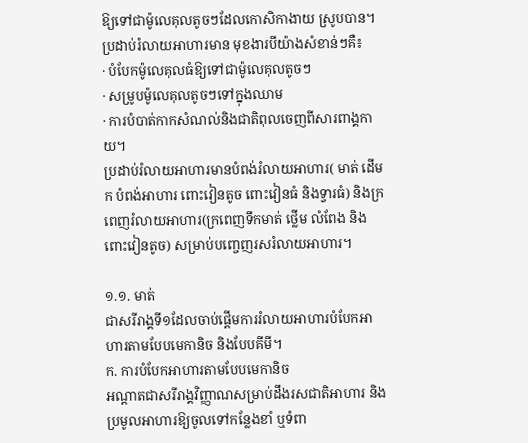ឱ្យទៅជាម៉ូលេគុលតូចៗដែលកោសិកាងាយ ស្រូបបាន។ ប្រដាប់រំលាយអាហារមាន មុខងារបីយ៉ាងសំខាន់ៗគឺ៖
· បំបែកម៉ូលេគុលធំឱ្យទៅជាម៉ូលេគុលតូចៗ
· សម្រូបម៉ូលេគុលតូចៗទៅក្នុងឈាម
· ការបំបាត់កាកសំណល់និងជាតិពុលចេញពីសារពាង្គកាយ។
ប្រដាប់រំលាយអាហារមានបំពង់រំលាយអាហារ( មាត់ ដើមក បំពង់អាហារ ពោះវៀនតូច ពោះវៀនធំ និងទ្វារធំ) និងក្រពេញរំលាយអាហារ(ក្រពេញទឹកមាត់ ថ្លើម លំពែង និងពោះវៀនតូច) សម្រាប់បញ្ចេញរសរំលាយអាហារ។

១.១. មាត់
ជាសរីរាង្គទី១ដែលចាប់ផ្តើមការរំលាយអាហារបំបែកអាហារតាមបែបមេកានិច និងបែបគីមី។
ក. ការបំបែកអាហារតាមបែបមេកានិច
អណ្តាតជាសរីរាង្គវិញ្ញាណសម្រាប់ដឹងរសជាតិអាហារ និងប្រមូលអាហារឱ្យចូលទៅកន្លែងខាំ ឬទំពា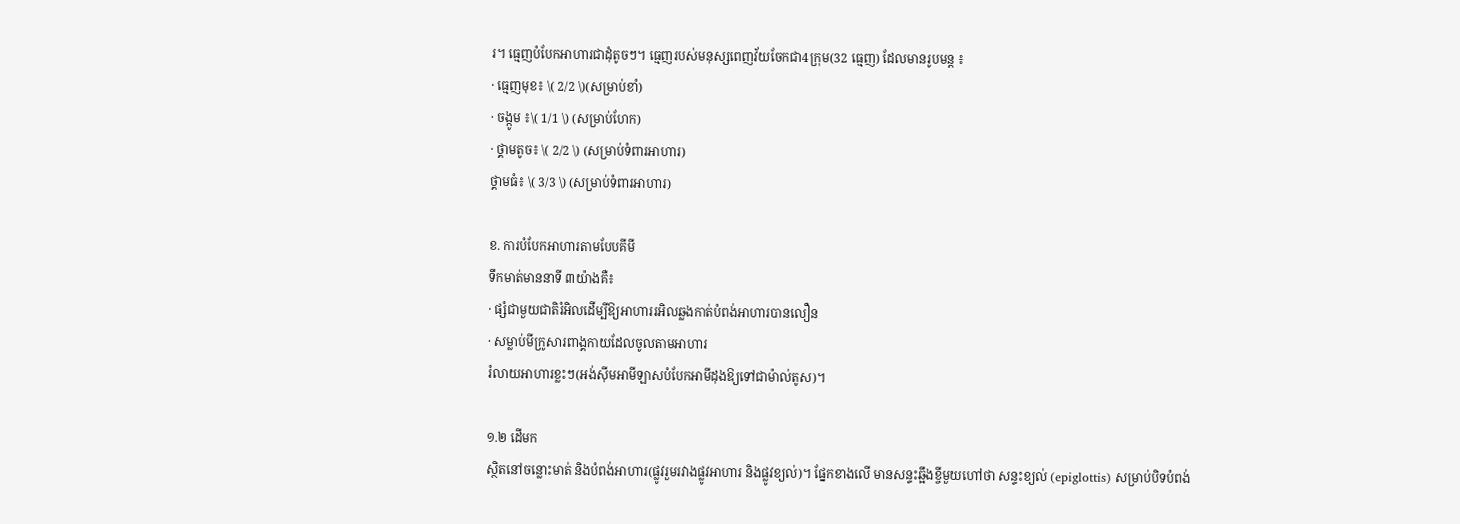រ។ ធ្មេញបំបែកអាហារជាដុំតូចៗ។ ធ្មេញរបស់មនុស្សពេញវ័យចែកជា4ក្រុម(32 ធ្មេញ) ដែលមានរូបមន្ត ៖
· ធ្មេញមុខ៖ \( 2/2 \)(សម្រាប់ខាំ)
· ចង្កូម ៖\( 1/1 \) (សម្រាប់ហែក)
· ថ្គាមតូច៖ \( 2/2 \) (សម្រាប់ទំពារអាហារ)
ថ្គាមធំ៖ \( 3/3 \) (សម្រាប់ទំពារអាហារ)

ខ. ការបំបែកអាហារតាមបែបគីមី
ទឹកមាត់មាននាទី ៣យ៉ាងគឺ៖
· ផ្សំជាមួយជាតិរំអិលដើម្បីឱ្យអាហាររអិលឆ្លងកាត់បំពង់អាហារបានលឿន
· សម្លាប់មីក្រូសារពាង្គកាយដែលចូលតាមអាហារ
រំលាយអាហារខ្លះៗ(អង់ស៊ីមអាមីឡាសបំបែកអាមីដុងឱ្យទៅជាម៉ាល់តូស)។

១.២ ដើមក
ស្ថិតនៅចន្លោះមាត់ និងបំពង់អាហារ(ផ្លូវរួមរវាងផ្លូវអាហារ និងផ្លូវខ្យល់)។ ផ្នែកខាងលើ មានសន្ទះឆ្អឹងខ្ចីមួយហៅថា សន្ទះខ្យល់ (epiglottis) សម្រាប់បិទបំពង់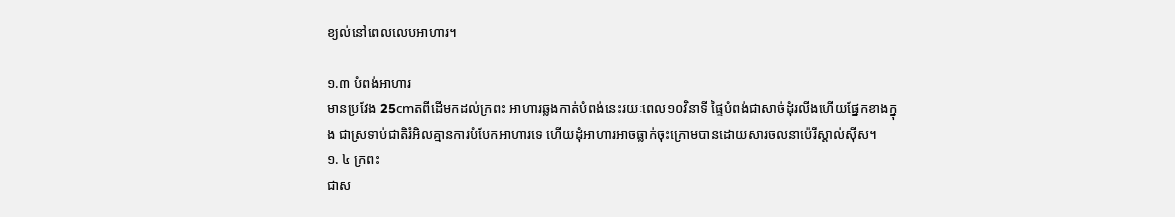ខ្យល់នៅពេលលេបអាហារ។

១.៣ បំពង់អាហារ
មានប្រវែង 25cmតពីដើមកដល់ក្រពះ អាហារឆ្លងកាត់បំពង់នេះរយៈពេល១០វិនាទី ផ្ទៃបំពង់ជាសាច់ដុំរលីងហើយផ្នែកខាងក្នុង ជាស្រទាប់ជាតិរំអិលគ្មានការបំបែកអាហារទេ ហើយដុំអាហារអាចធ្លាក់ចុះក្រោមបានដោយសារចលនាប៉េរីស្តាល់ស៊ីស។
១. ៤ ក្រពះ
ជាស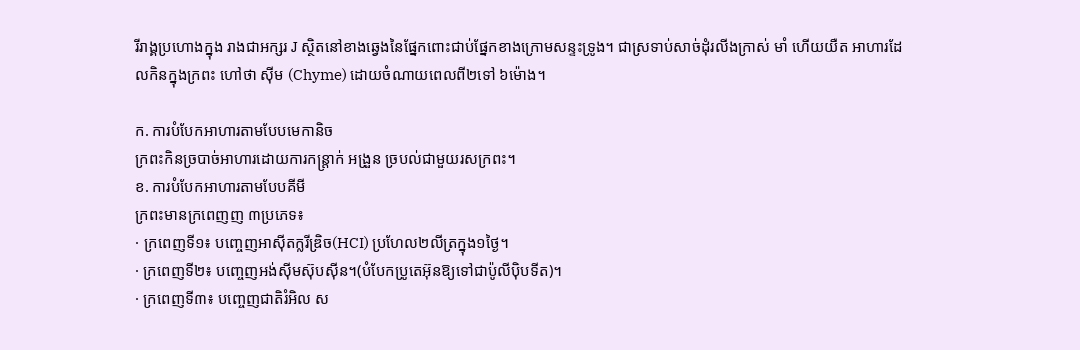រីរាង្គប្រហោងក្នុង រាងជាអក្សរ J ស្ថិតនៅខាងឆ្វេងនៃផ្នែកពោះជាប់ផ្នែកខាងក្រោមសន្ទះទ្រូង។ ជាស្រទាប់សាច់ដុំរលីងក្រាស់ មាំ ហើយយឺត អាហារដែលកិនក្នុងក្រពះ ហៅថា ស៊ីម (Chyme) ដោយចំណាយពេលពី២ទៅ ៦ម៉ោង។

ក. ការបំបែកអាហារតាមបែបមេកានិច
ក្រពះកិនច្របាច់អាហារដោយការកន្ត្រាក់ អង្រួន ច្របល់ជាមួយរសក្រពះ។
ខ. ការបំបែកអាហារតាមបែបគីមី
ក្រពះមានក្រពេញញ ៣ប្រភេទ៖
· ក្រពេញទី១៖ បញ្ចេញអាស៊ីតក្លរីឌ្រិច(HCI) ប្រហែល២លីត្រក្នុង១ថ្ងៃ។
· ក្រពេញទី២៖ បញ្ចេញអង់ស៊ីមស៊ុបស៊ីន។(បំបែកប្រូតេអ៊ុនឱ្យទៅជាប៉ូលីប៉ិបទីត)។
· ក្រពេញទី៣៖ បញ្ចេញជាតិរំអិល ស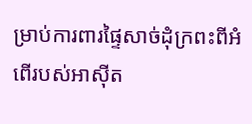ម្រាប់ការពារផ្ទៃសាច់ដុំក្រពះពីអំពើរបស់អាស៊ីត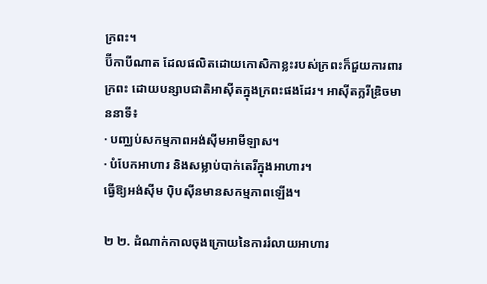ក្រពះ។
ប៊ីកាបីណាត ដែលផលិតដោយកោសិកាខ្លះរបស់ក្រពះក៏ជួយការពារក្រពះ ដោយបន្សាបជាតិអាស៊ីតក្នុងក្រពះផងដែរ។ អាស៊ីតក្លរីឌ្រិចមាននាទី៖
· បញ្ឈប់សកម្មភាពអង់ស៊ីមអាមីឡាស។
· បំបែកអាហារ និងសម្លាប់បាក់តេរីក្នុងអាហារ។
ធ្វើឱ្យអង់ស៊ីម ប៉ិបស៊ីនមានសកម្មភាពឡើង។

២ ២. ដំណាក់កាលចុងក្រោយនៃការរំលាយអាហារ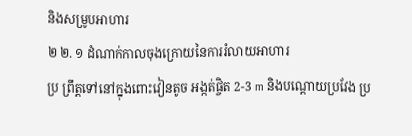និងសម្រូបអាហារ
២ ២. ១ ដំណាក់កាលចុងក្រោយនៃការរំលាយអាហារ
ប្រ ព្រឹត្តទៅនៅក្នុងពោះវៀនតូច អង្កត់ផ្ចិត 2-3 m និងបណ្តោយប្រវែង ប្រ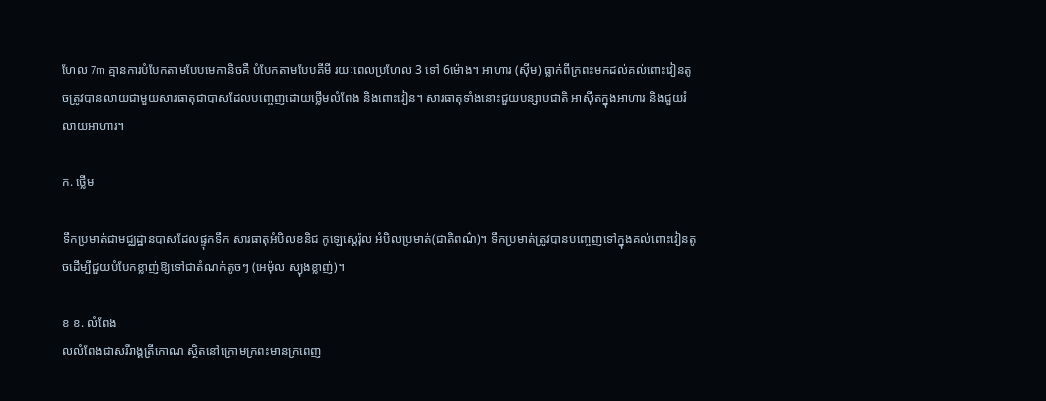ហែល 7m គ្មានការបំបែកតាមបែបមេកានិចគឺ បំបែកតាមបែបគីមី រយៈពេលប្រហែល 3 ទៅ 6ម៉ោង។ អាហារ (ស៊ីម) ធ្លាក់ពីក្រពះមកដល់គល់ពោះវៀនតូចត្រូវបានលាយជាមួយសារធាតុជាបាសដែលបញ្ចេញដោយថ្លើមលំពែង និងពោះវៀន។ សារធាតុទាំងនោះជួយបន្សាបជាតិ អាស៊ីតក្នុងអាហារ និងជួយរំលាយអាហារ។

ក. ថ្លើម

ទឹកប្រមាត់ជាមជ្ឈដ្ឋានបាសដែលផ្ទុកទឹក សារធាតុអំបិលខនិជ កូឡេស្តេរ៉ុល អំបិលប្រមាត់(ជាតិពណ៌)។ ទឹកប្រមាត់ត្រូវបានបញ្ចេញទៅក្នុងគល់ពោះវៀនតូចដើម្បីជួយបំបែកខ្លាញ់ឱ្យទៅជាតំណក់តូចៗ (អេម៉ុល ស្យុងខ្លាញ់)។

ខ ខ. លំពែង
លលំពែងជាសរីរាង្គត្រីកោណ ស្ថិតនៅក្រោមក្រពះមានក្រពេញ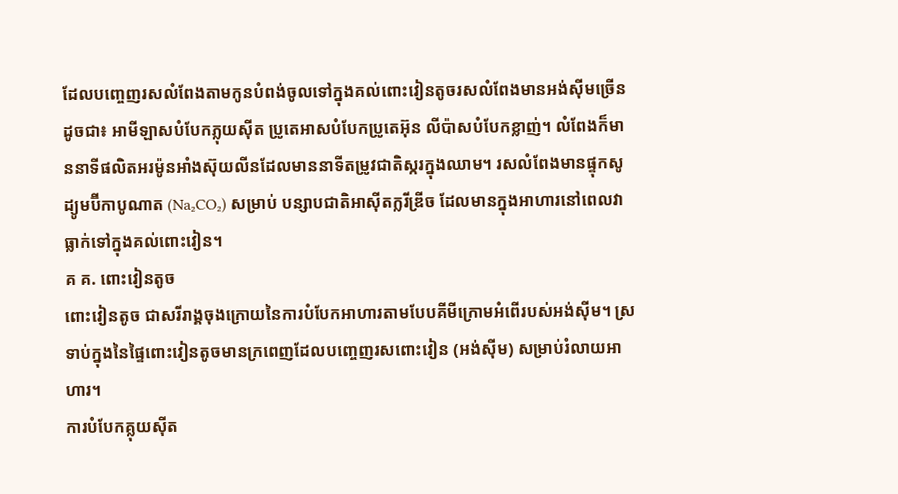ដែលបញ្ចេញរសលំពែងតាមកូនបំពង់ចូលទៅក្នុងគល់ពោះវៀនតូចរសលំពែងមានអង់ស៊ីមច្រើនដូចជា៖ អាមីឡាសបំបែកភ្លុយស៊ីត ប្រូតេអាសបំបែកប្រូតេអ៊ុន លីប៉ាសបំបែកខ្លាញ់។ លំពែងក៏មាននាទីផលិតអរម៉ូនអាំងស៊ុយលីនដែលមាននាទីតម្រូវជាតិស្ករក្នុងឈាម។ រសលំពែងមានផ្ទុកសូដ្យូមប៊ីកាបូណាត (Na₂CO₂) សម្រាប់ បន្សាបជាតិអាស៊ីតក្លរីឌ្រីច ដែលមានក្នុងអាហារនៅពេលវា ធ្លាក់ទៅក្នុងគល់ពោះវៀន។
គ គ. ពោះវៀនតូច
ពោះវៀនតូច ជាសរីរាង្គចុងក្រោយនៃការបំបែកអាហារតាមបែបគីមីក្រោមអំពើរបស់អង់ស៊ីម។ ស្រទាប់ក្នុងនៃផ្ទៃពោះវៀនតូចមានក្រពេញដែលបញ្ចេញរសពោះវៀន (អង់ស៊ីម) សម្រាប់រំលាយអាហារ។
ការបំបែកគ្លុយស៊ីត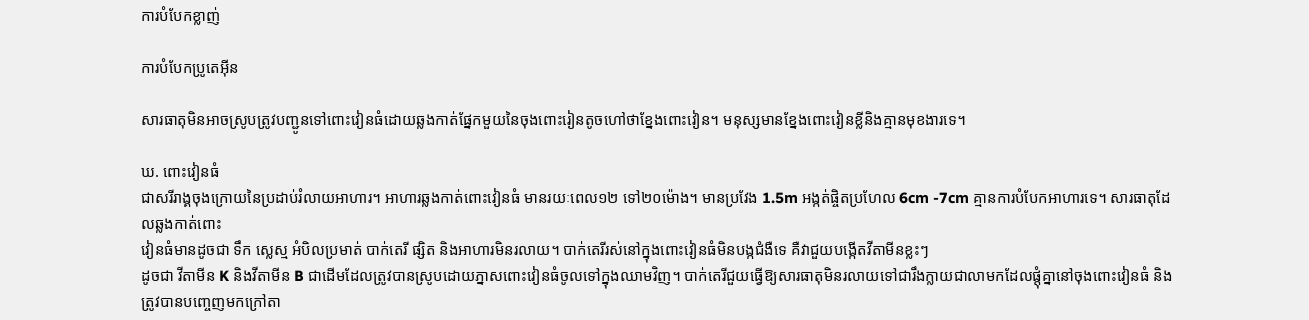ការបំបែកខ្លាញ់

ការបំបែកប្រូតេអ៊ីន

សារធាតុមិនអាចស្រូបត្រូវបញ្ជូនទៅពោះវៀនធំដោយឆ្លងកាត់ផ្នែកមួយនៃចុងពោះរៀនតូចហៅថាខ្នែងពោះវៀន។ មនុស្សមានខ្នែងពោះវៀនខ្លីនិងគ្មានមុខងារទេ។

ឃ. ពោះវៀនធំ
ជាសរីរាង្គចុងក្រោយនៃប្រដាប់រំលាយអាហារ។ អាហារឆ្លងកាត់ពោះវៀនធំ មានរយៈពេល១២ ទៅ២០ម៉ោង។ មានប្រវែង 1.5m អង្កត់ផ្ចិតប្រហែល 6cm -7cm គ្មានការបំបែកអាហារទេ។ សារធាតុដែលឆ្លងកាត់ពោះ
វៀនធំមានដូចជា ទឹក ស្លេស្ម អំបិលប្រមាត់ បាក់តេរី ផ្សិត និងអាហារមិនរលាយ។ បាក់តេរីរស់នៅក្នុងពោះវៀនធំមិនបង្កជំងឺទេ គឺវាជួយបង្កើតវីតាមីនខ្លះៗ
ដូចជា វីតាមីន K និងវីតាមីន B ជាដើមដែលត្រូវបានស្រូបដោយភ្នាសពោះវៀនធំចូលទៅក្នុងឈាមវិញ។ បាក់តេរីជួយធ្វើឱ្យសារធាតុមិនរលាយទៅជារឹងក្លាយជាលាមកដែលផ្តុំគ្នានៅចុងពោះវៀនធំ និងត្រូវបានបញ្ចេញមកក្រៅតា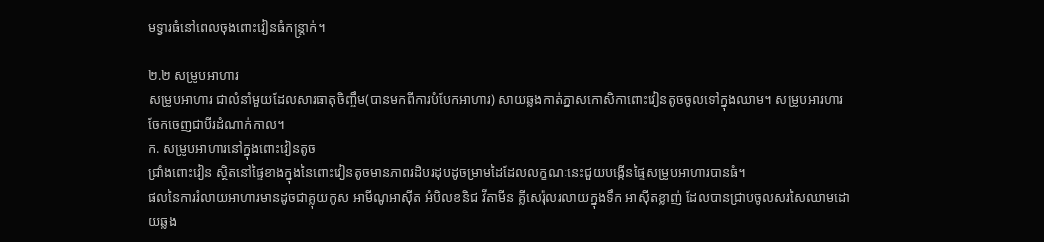មទ្វារធំនៅពេលចុងពោះវៀនធំកន្ត្រាក់។

២.២ សម្រូបអាហារ
សម្រូបអាហារ ជាលំនាំមួយដែលសារធាតុចិញ្ចឹម(បានមកពីការបំបែកអាហារ) សាយឆ្លងកាត់ភ្នាសកោសិកាពោះវៀនតូចចូលទៅក្នុងឈាម។ សម្រូបអារហារចែកចេញជាបីរដំណាក់កាល។
ក. សម្រូបអាហារនៅក្នុងពោះវៀនតូច
ជ្រាំងពោះវៀន ស្ថិតនៅផ្ទៃខាងក្នុងនៃពោះវៀនតូចមានភាពរដិបរដុបដូចម្រាមដៃដែលលក្ខណៈនេះជួយបង្កើនផ្ទៃសម្រូបអាហារបានធំ។
ផលនៃការរំលាយអាហារមានដូចជាគ្លុយកូស អាមីណូអាស៊ីត អំបិលខនិជ វីតាមីន គ្លីសេរ៉ុលរលាយក្នុងទឹក អាស៊ីតខ្លាញ់ ដែលបានជ្រាបចូលសរសៃឈាមដោយឆ្លង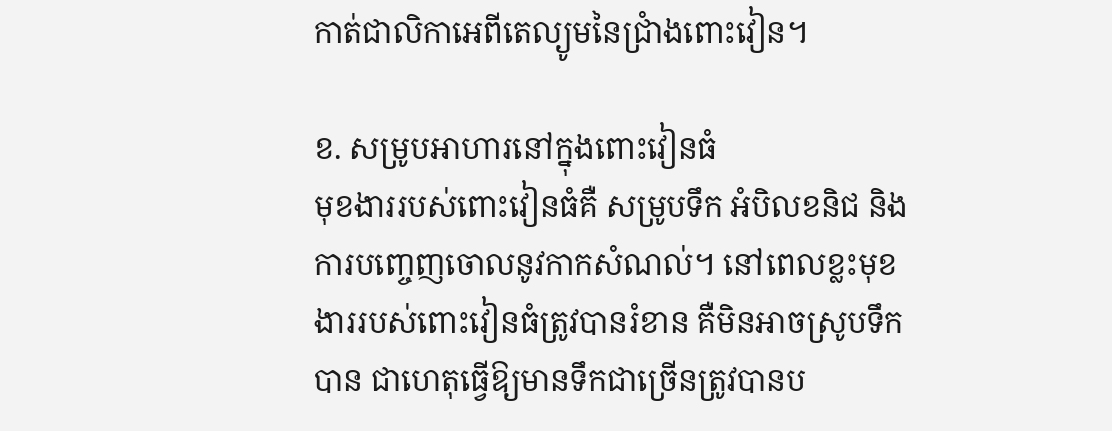កាត់ជាលិកាអេពីតេល្យូមនៃជ្រាំងពោះវៀន។

ខ. សម្រូបអាហារនៅក្នុងពោះវៀនធំ
មុខងាររបស់ពោះវៀនធំគឺ សម្រូបទឹក អំបិលខនិជ និងការបញ្ចេញចោលនូវកាកសំណល់។ នៅពេលខ្លះមុខងាររបស់ពោះវៀនធំត្រូវបានរំខាន គឺមិនអាចស្រូបទឹកបាន ជាហេតុធ្វើឱ្យមានទឹកជាច្រើនត្រូវបានប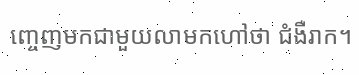ញ្ចេញមកជាមួយលាមកហៅថា ជំងឺរាក។